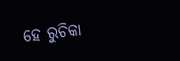ହେ ରୁଚିକା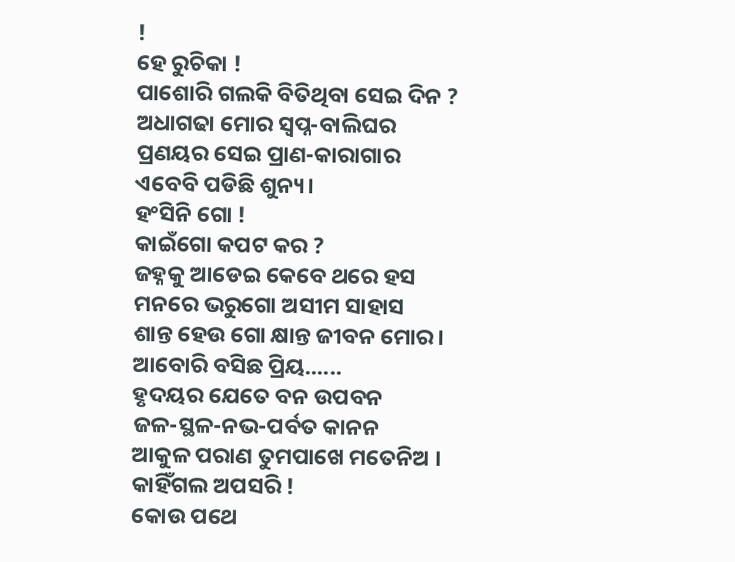!
ହେ ରୁଚିକା !
ପାଶୋରି ଗଲକି ବିତିଥିବା ସେଇ ଦିନ ?
ଅଧାଗଢା ମୋର ସ୍ବପ୍ନ-ବାଲିଘର
ପ୍ରଣୟର ସେଇ ପ୍ରାଣ-କାରାଗାର
ଏବେବି ପଡିଛି ଶୁନ୍ୟ।
ହଂସିନି ଗୋ !
କାଇଁଗୋ କପଟ କର ?
ଜହ୍ନକୁ ଆଡେଇ କେବେ ଥରେ ହସ
ମନରେ ଭରୁଗୋ ଅସୀମ ସାହାସ
ଶାନ୍ତ ହେଉ ଗୋ କ୍ଷାନ୍ତ ଜୀବନ ମୋର।
ଆବୋରି ବସିଛ ପ୍ରିୟ......
ହୃଦୟର ଯେତେ ବନ ଉପବନ
ଜଳ-ସ୍ଥଳ-ନଭ-ପର୍ବତ କାନନ
ଆକୁଳ ପରାଣ ତୁମପାଖେ ମତେନିଅ ।
କାହିଁଗଲ ଅପସରି !
କୋଉ ପଥେ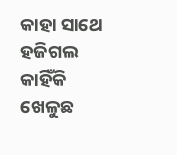କାହା ସାଥେ ହଜିଗଲ
କାହିଁକି ଖେଳୁଛ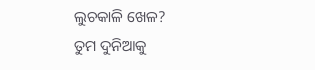ଲୁଚକାଳି ଖେଳ?
ତୁମ ଦୁନିଆକୁ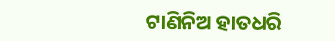ଟାଣିନିଅ ହାତଧରି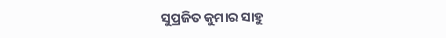ସୁପ୍ରଜିତ କୁମାର ସାହୁ